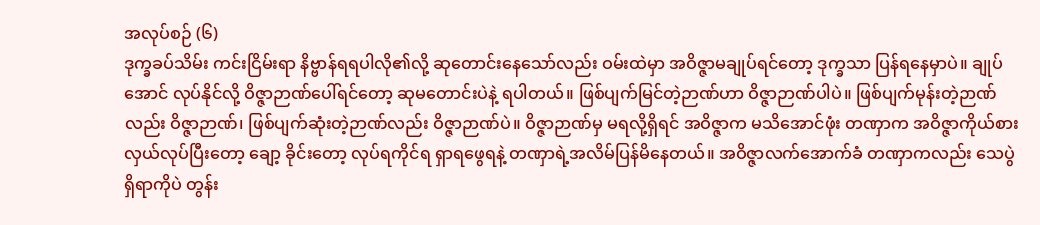အလုပ်စဉ် (၆)
ဒုက္ခခပ်သိမ်း ကင်းငြိမ်းရာ နိဗ္ဗာန်ရရပါလို၏လို့ ဆုတောင်းနေသော်လည်း ဝမ်းထဲမှာ အဝိဇ္ဇာမချုပ်ရင်တော့ ဒုက္ခသာ ပြန်ရနေမှာပဲ။ ချုပ်အောင် လုပ်နိုင်လို့ ဝိဇ္ဇာဉာဏ်ပေါ်ရင်တော့ ဆုမတောင်းပဲနဲ့ ရပါတယ်။ ဖြစ်ပျက်မြင်တဲ့ဉာဏ်ဟာ ဝိဇ္ဇာဉာဏ်ပါပဲ။ ဖြစ်ပျက်မုန်းတဲ့ဉာဏ်လည်း ဝိဇ္ဇာဉာဏ်၊ ဖြစ်ပျက်ဆုံးတဲ့ဉာဏ်လည်း ဝိဇ္ဇာဉာဏ်ပဲ။ ဝိဇ္ဇာဉာဏ်မှ မရလို့ရှိရင် အဝိဇ္ဇာက မသိအောင်ဖုံး တဏှာက အဝိဇ္ဇာကိုယ်စားလှယ်လုပ်ပြီးတော့ ချော့ ခိုင်းတော့ လုပ်ရကိုင်ရ ရှာရဖွေရနဲ့ တဏှာရဲ့အလိမ်ပြန်မိနေတယ်။ အဝိဇ္ဇာလက်အောက်ခံ တဏှာကလည်း သေပွဲရှိရာကိုပဲ တွန်း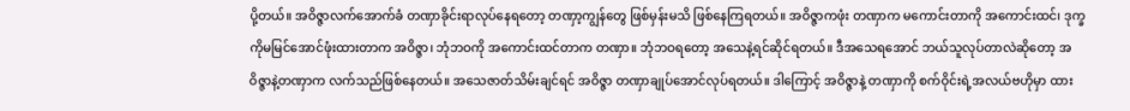ပို့တယ်။ အဝိဇ္ဇာလက်အောက်ခံ တဏှာခိုင်းရာလုပ်နေရတော့ တဏှာ့ကျွန်တွေ ဖြစ်မှန်းမသိ ဖြစ်နေကြရတယ်။ အဝိဇ္ဇာကဖုံး တဏှာက မကောင်းတာကို အကောင်းထင်၊ ဒုက္ခကိုမမြင်အောင်ဖုံးထားတာက အဝိဇ္ဇာ၊ ဘုံဘဝကို အကောင်းထင်တာက တဏှာ။ ဘုံဘဝရတော့ အသေနဲ့ရင်ဆိုင်ရတယ်။ ဒီအသေရအောင် ဘယ်သူလုပ်တာလဲဆိုတော့ အဝိဇ္ဇာနဲ့တဏှာက လက်သည်ဖြစ်နေတယ်။ အသေဇာတ်သိမ်းချင်ရင် အဝိဇ္ဇာ တဏှာချုပ်အောင်လုပ်ရတယ်။ ဒါကြောင့် အဝိဇ္ဇာနဲ့ တဏှာကို စက်ဝိုင်းရဲ့အလယ်ဗဟိုမှာ ထား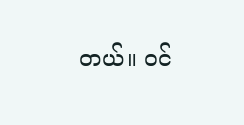တယ်။ ဝင်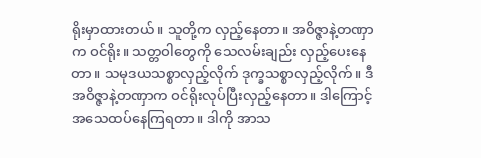ရိုးမှာထားတယ်။ သူတို့က လှည့်နေတာ။ အဝိဇ္ဇာနဲ့တဏှာက ဝင်ရိုး။ သတ္တဝါတွေကို သေလမ်းချည်း လှည့်ပေးနေတာ။ သမုဒယသစ္စာလှည့်လိုက် ဒုက္ခသစ္စာလှည့်လိုက်။ ဒီအဝိဇ္ဇာနဲ့တဏှာက ဝင်ရိုးလုပ်ပြီးလှည့်နေတာ။ ဒါကြောင့် အသေထပ်နေကြရတာ။ ဒါကို အာသ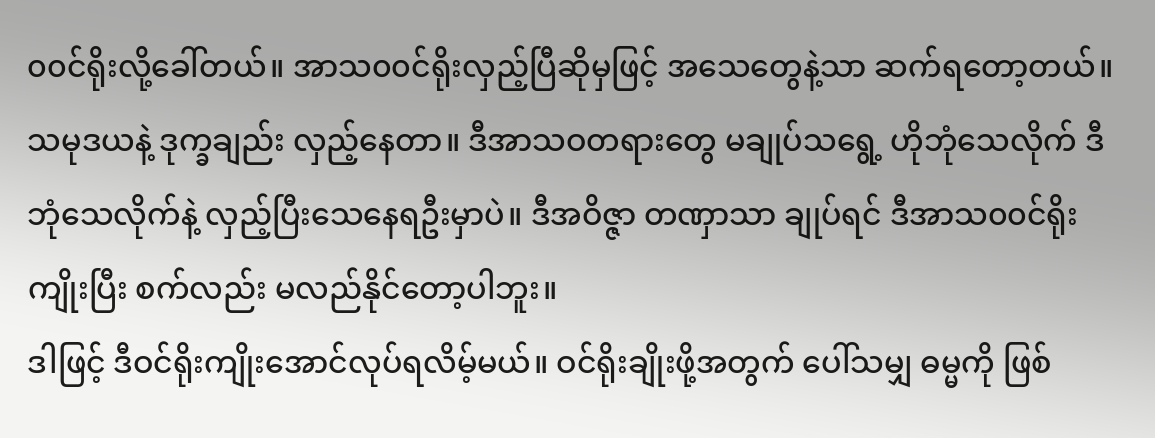၀၀င်ရိုးလို့ခေါ်တယ်။ အာသ၀၀င်ရိုးလှည့်ပြီဆိုမှဖြင့် အသေတွေနဲ့သာ ဆက်ရတော့တယ်။ သမုဒယနဲ့ ဒုက္ခချည်း လှည့်နေတာ။ ဒီအာသဝတရားတွေ မချုပ်သရွေ့ ဟိုဘုံသေလိုက် ဒီဘုံသေလိုက်နဲ့ လှည့်ပြီးသေနေရဦးမှာပဲ။ ဒီအဝိဇ္ဇာ တဏှာသာ ချုပ်ရင် ဒီအာသ၀၀င်ရိုးကျိုးပြီး စက်လည်း မလည်နိုင်တော့ပါဘူး။
ဒါဖြင့် ဒီဝင်ရိုးကျိုးအောင်လုပ်ရလိမ့်မယ်။ ဝင်ရိုးချိုးဖို့အတွက် ပေါ်သမျှ ဓမ္မကို ဖြစ်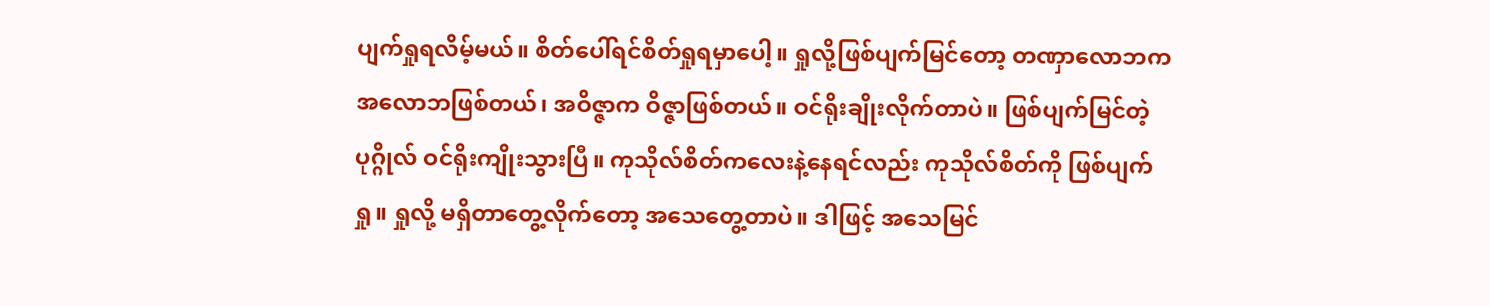ပျက်ရှုရလိမ့်မယ်။ စိတ်ပေါ်ရင်စိတ်ရှုရမှာပေါ့။ ရှုလို့ဖြစ်ပျက်မြင်တော့ တဏှာလောဘက အလောဘဖြစ်တယ်၊ အဝိဇ္ဇာက ဝိဇ္ဇာဖြစ်တယ်။ ဝင်ရိုးချိုးလိုက်တာပဲ။ ဖြစ်ပျက်မြင်တဲ့ပုဂ္ဂိုလ် ဝင်ရိုးကျိုးသွားပြီ။ ကုသိုလ်စိတ်ကလေးနဲ့နေရင်လည်း ကုသိုလ်စိတ်ကို ဖြစ်ပျက်ရှု။ ရှုလို့ မရှိတာတွေ့လိုက်တော့ အသေတွေ့တာပဲ။ ဒါဖြင့် အသေမြင်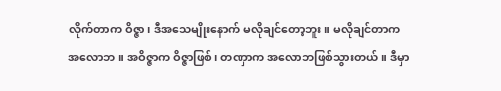လိုက်တာက ဝိဇ္ဇာ၊ ဒီအသေမျိုးနောက် မလိုချင်တော့ဘူး။ မလိုချင်တာက အလောဘ။ အဝိဇ္ဇာက ဝိဇ္ဇာဖြစ်၊ တဏှာက အလောဘဖြစ်သွားတယ်။ ဒီမှာ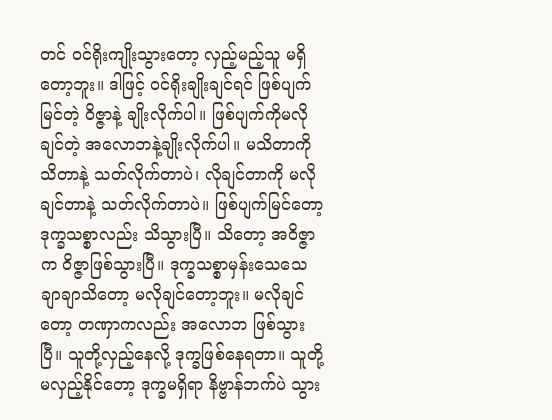တင် ဝင်ရိုးကျိုးသွားတော့ လှည့်မည့်သူ မရှိတော့ဘူး။ ဒါဖြင့် ဝင်ရိုးချိုးချင်ရင် ဖြစ်ပျက်မြင်တဲ့ ဝိဇ္ဇာနဲ့ ချိုးလိုက်ပါ။ ဖြစ်ပျက်ကိုမလိုချင်တဲ့ အလောဘနဲ့ချိုးလိုက်ပါ။ မသိတာကို သိတာနဲ့ သတ်လိုက်တာပဲ၊ လိုချင်တာကို မလိုချင်တာနဲ့ သတ်လိုက်တာပဲ။ ဖြစ်ပျက်မြင်တော့ ဒုက္ခသစ္စာလည်း သိသွားပြီ။ သိတော့ အဝိဇ္ဇာက ဝိဇ္ဇာဖြစ်သွားပြီ။ ဒုက္ခသစ္စာမှန်းသေသေချာချာသိတော့ မလိုချင်တော့ဘူး။ မလိုချင်တော့ တဏှာကလည်း အလောဘ ဖြစ်သွားပြီ။ သူတို့လှည့်နေလို့ ဒုက္ခဖြစ်နေရတာ။ သူတို့မလှည့်နိုင်တော့ ဒုက္ခမရှိရာ နိဗ္ဗာန်ဘက်ပဲ သွား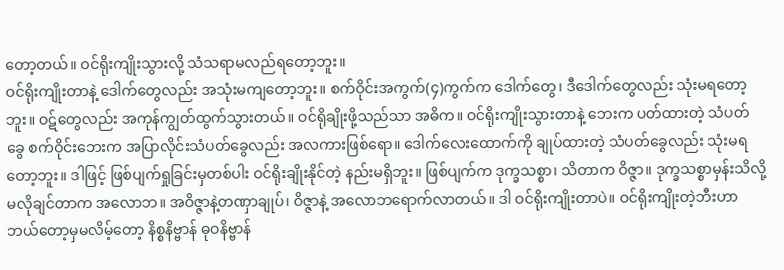တော့တယ်။ ဝင်ရိုးကျိုးသွားလို့ သံသရာမလည်ရတော့ဘူး။
ဝင်ရိုးကျိုးတာနဲ့ ဒေါက်တွေလည်း အသုံးမကျတော့ဘူး။ စက်ဝိုင်းအကွက်(၄)ကွက်က ဒေါက်တွေ၊ ဒီဒေါက်တွေလည်း သုံးမရတော့ဘူး။ ဝဋ်တွေလည်း အကုန်ကျွတ်ထွက်သွားတယ်။ ဝင်ရိုချိုးဖို့သည်သာ အဓိက။ ဝင်ရိုးကျိုးသွားတာနဲ့ ဘေးက ပတ်ထားတဲ့ သံပတ်ခွေ စက်ဝိုင်းဘေးက အပြာလိုင်းသံပတ်ခွေလည်း အလကားဖြစ်ရော။ ဒေါက်လေးထောက်ကို ချုပ်ထားတဲ့ သံပတ်ခွေလည်း သုံးမရတော့ဘူး။ ဒါဖြင့် ဖြစ်ပျက်ရှုခြင်းမှတစ်ပါး ဝင်ရိုးချိုးနိုင်တဲ့ နည်းမရှိဘူး။ ဖြစ်ပျက်က ဒုက္ခသစ္စာ၊ သိတာက ဝိဇ္ဇာ။ ဒုက္ခသစ္စာမှန်းသိလို့ မလိုချင်တာက အလောဘ။ အဝိဇ္ဇာနဲ့တဏှာချုပ်၊ ဝိဇ္ဇာနဲ့ အလောဘရောက်လာတယ်။ ဒါ ဝင်ရိုးကျိုးတာပဲ။ ဝင်ရိုးကျိုးတဲ့ဘီးဟာ ဘယ်တော့မှမလိမ့်တော့ နိစ္စနိဗ္ဗာန် ဓုဝနိဗ္ဗာန်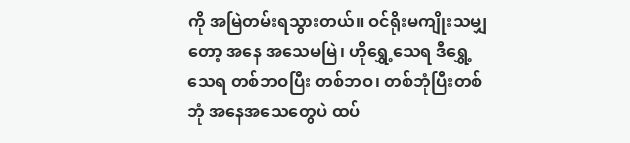ကို အမြဲတမ်းရသွားတယ်။ ဝင်ရိုးမကျိုးသမျှတော့ အနေ အသေမမြဲ၊ ဟိုရွှေ့သေရ ဒီရွှေ့သေရ တစ်ဘဝပြီး တစ်ဘဝ၊ တစ်ဘုံပြီးတစ်ဘုံ အနေအသေတွေပဲ ထပ်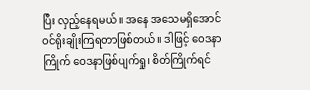ပြီး လှည့်နေရမယ်။ အနေ အသေမရှိအောင် ဝင်ရိုးချိုးကြရတာဖြစ်တယ်။ ဒါဖြင့် ဝေဒနာကြိုက် ဝေဒနာဖြစ်ပျက်ရှု၊ စိတ်ကြိုက်ရင်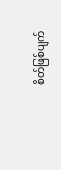စိတ်ဖြစ်ပျက်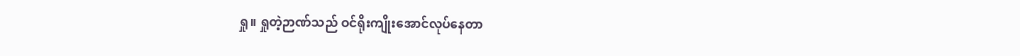ရှု။ ရှုတဲ့ဉာဏ်သည် ဝင်ရိုးကျိုးအောင်လုပ်နေတာ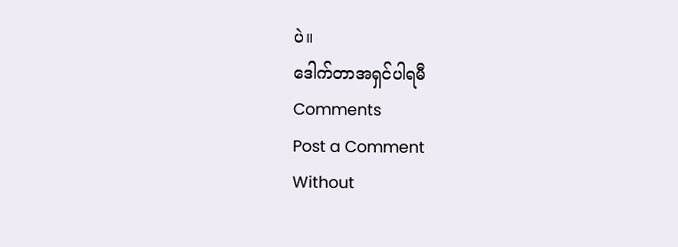ပဲ။
ဒေါက်တာအရှင်ပါရမီ
Comments
Post a Comment
Without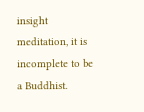insight meditation, it is incomplete to be a Buddhist.